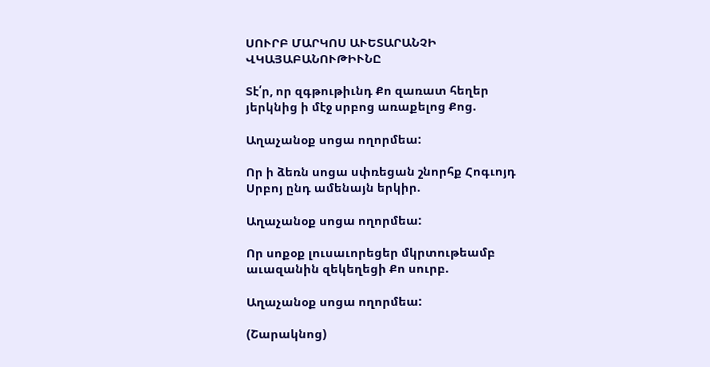ՍՈՒՐԲ ՄԱՐԿՈՍ ԱՒԵՏԱՐԱՆՉԻ ՎԿԱՅԱԲԱՆՈՒԹԻՒՆԸ

Տէ՛ր, որ զգթութիւնդ Քո զառատ հեղեր յերկնից ի մէջ սրբոց առաքելոց Քոց.

Աղաչանօք սոցա ողորմեա:

Որ ի ձեռն սոցա սփռեցան շնորհք Հոգւոյդ Սրբոյ ընդ ամենայն երկիր.

Աղաչանօք սոցա ողորմեա:

Որ սոքօք լուսաւորեցեր մկրտութեամբ աւազանին զեկեղեցի Քո սուրբ.

Աղաչանօք սոցա ողորմեա:

(Շարակնոց)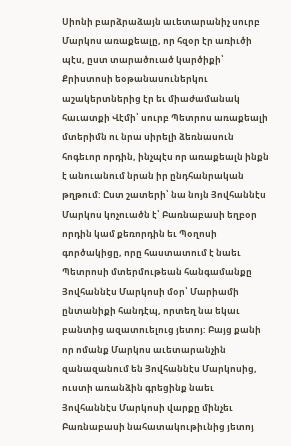Սիոնի բարձրաձայն աւետարանիչ սուրբ Մարկոս առաքեալը, որ հզօր էր առիւծի պէս, ըստ տարածուած կարծիքի՝ Քրիստոսի եօթանասուներկու աշակերտներից էր եւ միաժամանակ հաւատքի Վէմի՝ սուրբ Պետրոս առաքեալի մտերիմն ու նրա սիրելի ձեռնասուն հոգեւոր որդին, ինչպէս որ առաքեալն ինքն է անուանում նրան իր ընդհանրական թղթում: Ըստ շատերի՝ նա նոյն Յովհաննէս Մարկոս կոչուածն է՝ Բառնաբասի եղբօր որդին կամ քեռորդին եւ Պօղոսի գործակիցը, որը հաստատում է նաեւ Պետրոսի մտերմութեան հանգամանքը Յովհաննէս Մարկոսի մօր՝ Մարիամի ընտանիքի հանդէպ, որտեղ նա եկաւ բանտից ազատուելուց յետոյ: Բայց քանի որ ոմանք Մարկոս աւետարանչին զանազանում են Յովհաննէս Մարկոսից, ուստի առանձին գրեցինք նաեւ Յովհաննէս Մարկոսի վարքը մինչեւ Բառնաբասի նահատակութիւնից յետոյ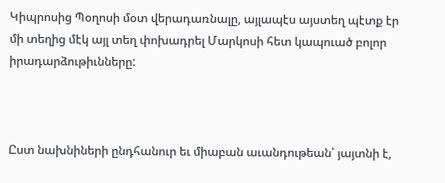Կիպրոսից Պօղոսի մօտ վերադառնալը, այլապէս այստեղ պէտք էր մի տեղից մէկ այլ տեղ փոխադրել Մարկոսի հետ կապուած բոլոր իրադարձութիւնները:



Ըստ նախնիների ընդհանուր եւ միաբան աւանդութեան՝ յայտնի է,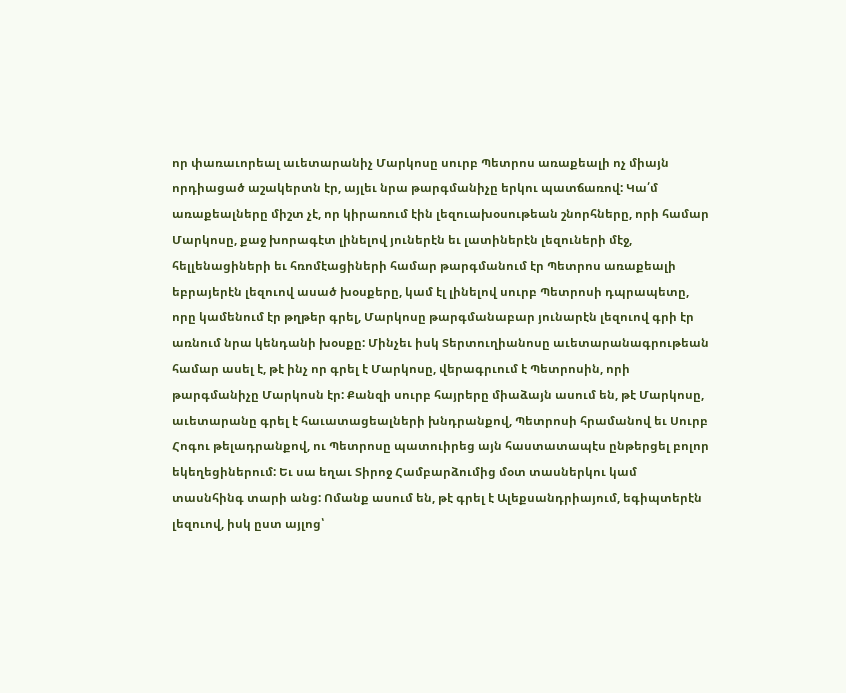որ փառաւորեալ աւետարանիչ Մարկոսը սուրբ Պետրոս առաքեալի ոչ միայն որդիացած աշակերտն էր, այլեւ նրա թարգմանիչը երկու պատճառով: Կա՛մ առաքեալները միշտ չէ, որ կիրառում էին լեզուախօսութեան շնորհները, որի համար Մարկոսը, քաջ խորագէտ լինելով յուներէն եւ լատիներէն լեզուների մէջ, հելլենացիների եւ հռոմէացիների համար թարգմանում էր Պետրոս առաքեալի եբրայերէն լեզուով ասած խօսքերը, կամ էլ լինելով սուրբ Պետրոսի դպրապետը, որը կամենում էր թղթեր գրել, Մարկոսը թարգմանաբար յունարէն լեզուով գրի էր առնում նրա կենդանի խօսքը: Մինչեւ իսկ Տերտուղիանոսը աւետարանագրութեան համար ասել է, թէ ինչ որ գրել է Մարկոսը, վերագրւում է Պետրոսին, որի թարգմանիչը Մարկոսն էր: Քանզի սուրբ հայրերը միաձայն ասում են, թէ Մարկոսը, աւետարանը գրել է հաւատացեալների խնդրանքով, Պետրոսի հրամանով եւ Սուրբ Հոգու թելադրանքով, ու Պետրոսը պատուիրեց այն հաստատապէս ընթերցել բոլոր եկեղեցիներում: Եւ սա եղաւ Տիրոջ Համբարձումից մօտ տասներկու կամ տասնհինգ տարի անց: Ոմանք ասում են, թէ գրել է Ալեքսանդրիայում, եգիպտերէն լեզուով, իսկ ըստ այլոց՝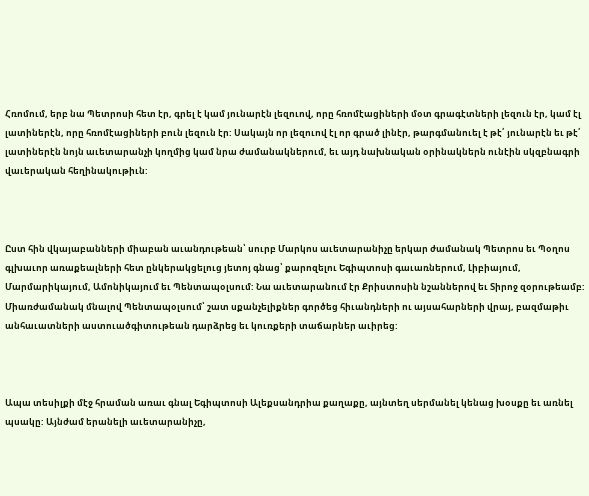Հռոմում, երբ նա Պետրոսի հետ էր, գրել է կամ յունարէն լեզուով, որը հռոմէացիների մօտ գրագէտների լեզուն էր, կամ էլ լատիներէն, որը հռոմէացիների բուն լեզուն էր: Սակայն որ լեզուով էլ որ գրած լինէր, թարգմանուել է թէ՛ յունարէն եւ թէ՛ լատիներէն նոյն աւետարանչի կողմից կամ նրա ժամանակներում, եւ այդ նախնական օրինակներն ունէին սկզբնագրի վաւերական հեղինակութիւն:



Ըստ հին վկայաբանների միաբան աւանդութեան՝ սուրբ Մարկոս աւետարանիչը երկար ժամանակ Պետրոս եւ Պօղոս գլխաւոր առաքեալների հետ ընկերակցելուց յետոյ գնաց՝ քարոզելու Եգիպտոսի գաւառներում, Լիբիայում, Մարմարիկայում, Ամոնիկայում եւ Պենտապօլսում: Նա աւետարանում էր Քրիստոսին նշաններով եւ Տիրոջ զօրութեամբ: Միառժամանակ մնալով Պենտապօլսում՝ շատ սքանչելիքներ գործեց հիւանդների ու այսահարների վրայ, բազմաթիւ անհաւատների աստուածգիտութեան դարձրեց եւ կուռքերի տաճարներ աւիրեց:



Ապա տեսիլքի մէջ հրաման առաւ գնալ Եգիպտոսի Ալեքսանդրիա քաղաքը, այնտեղ սերմանել կենաց խօսքը եւ առնել պսակը: Այնժամ երանելի աւետարանիչը,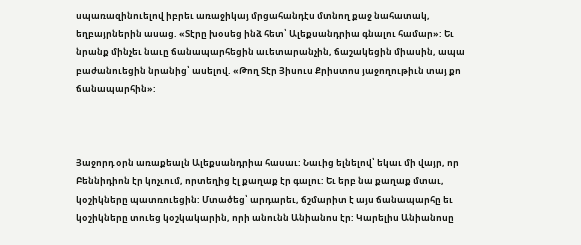սպառազինուելով իբրեւ առաջիկայ մրցահանդէս մտնող քաջ նահատակ, եղբայրներին ասաց. «Տէրը խօսեց ինձ հետ՝ Ալեքսանդրիա գնալու համար»: Եւ նրանք մինչեւ նաւը ճանապարհեցին աւետարանչին, ճաշակեցին միասին, ապա բաժանուեցին նրանից՝ ասելով. «Թող Տէր Յիսուս Քրիստոս յաջողութիւն տայ քո ճանապարհին»:



Յաջորդ օրն առաքեալն Ալեքսանդրիա հասաւ: Նաւից ելնելով՝ եկաւ մի վայր, որ Բեննիդիոն էր կոչւում, որտեղից էլ քաղաք էր գալու: Եւ երբ նա քաղաք մտաւ, կօշիկները պատռուեցին: Մտածեց՝ արդարեւ, ճշմարիտ է այս ճանապարհը եւ կօշիկները տուեց կօշկակարին, որի անունն Անիանոս էր: Կարելիս Անիանոսը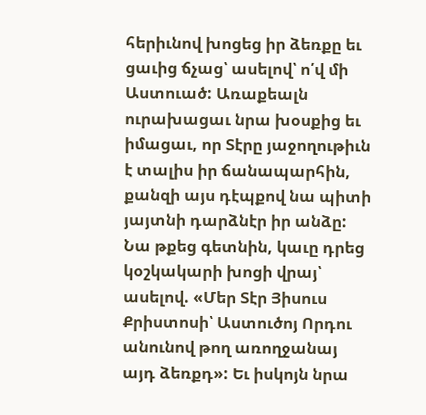հերիւնով խոցեց իր ձեռքը եւ ցաւից ճչաց՝ ասելով՝ ո՛վ մի Աստուած: Առաքեալն ուրախացաւ նրա խօսքից եւ իմացաւ, որ Տէրը յաջողութիւն է տալիս իր ճանապարհին, քանզի այս դէպքով նա պիտի յայտնի դարձնէր իր անձը: Նա թքեց գետնին, կաւը դրեց կօշկակարի խոցի վրայ՝ ասելով. «Մեր Տէր Յիսուս Քրիստոսի՝ Աստուծոյ Որդու անունով թող առողջանայ այդ ձեռքդ»: Եւ իսկոյն նրա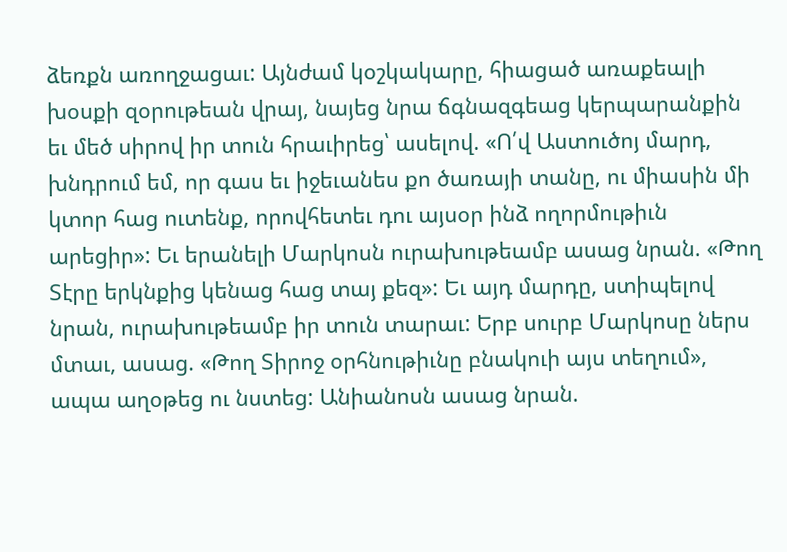ձեռքն առողջացաւ: Այնժամ կօշկակարը, հիացած առաքեալի խօսքի զօրութեան վրայ, նայեց նրա ճգնազգեաց կերպարանքին եւ մեծ սիրով իր տուն հրաւիրեց՝ ասելով. «Ո՛վ Աստուծոյ մարդ, խնդրում եմ, որ գաս եւ իջեւանես քո ծառայի տանը, ու միասին մի կտոր հաց ուտենք, որովհետեւ դու այսօր ինձ ողորմութիւն արեցիր»: Եւ երանելի Մարկոսն ուրախութեամբ ասաց նրան. «Թող Տէրը երկնքից կենաց հաց տայ քեզ»: Եւ այդ մարդը, ստիպելով նրան, ուրախութեամբ իր տուն տարաւ: Երբ սուրբ Մարկոսը ներս մտաւ, ասաց. «Թող Տիրոջ օրհնութիւնը բնակուի այս տեղում», ապա աղօթեց ու նստեց: Անիանոսն ասաց նրան.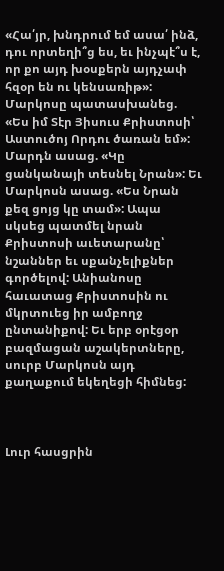«Հա՛յր, խնդրում եմ ասա՛ ինձ, դու որտեղի՞ց ես, եւ ինչպէ՞ս է, որ քո այդ խօսքերն այդչափ հզօր են ու կենսառիթ»: Մարկոսը պատասխանեց. «Ես իմ Տէր Յիսուս Քրիստոսի՝ Աստուծոյ Որդու ծառան եմ»: Մարդն ասաց. «Կը ցանկանայի տեսնել Նրան»: Եւ Մարկոսն ասաց. «Ես Նրան քեզ ցոյց կը տամ»: Ապա սկսեց պատմել նրան Քրիստոսի աւետարանը՝ նշաններ եւ սքանչելիքներ գործելով: Անիանոսը հաւատաց Քրիստոսին ու մկրտուեց իր ամբողջ ընտանիքով: Եւ երբ օրէցօր բազմացան աշակերտները, սուրբ Մարկոսն այդ քաղաքում եկեղեցի հիմնեց:



Լուր հասցրին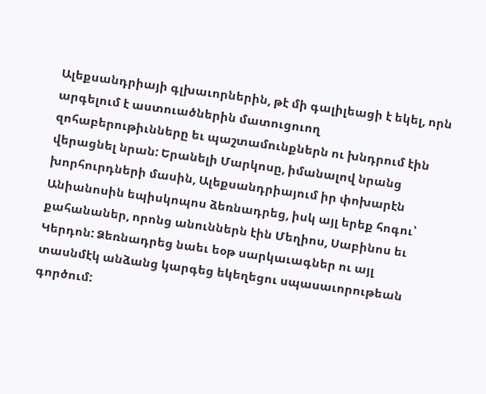Ալեքսանդրիայի գլխաւորներին, թէ մի գալիլեացի է եկել, որն արգելում է աստուածներին մատուցուող զոհաբերութիւնները եւ պաշտամունքներն ու խնդրում էին վերացնել նրան: Երանելի Մարկոսը, իմանալով նրանց խորհուրդների մասին, Ալեքսանդրիայում իր փոխարէն Անիանոսին եպիսկոպոս ձեռնադրեց, իսկ այլ երեք հոգու՝ քահանաներ, որոնց անուններն էին Մեղիոս, Սաբինոս եւ Կերդոն: Ձեռնադրեց նաեւ եօթ սարկաւագներ ու այլ տասնմէկ անձանց կարգեց եկեղեցու սպասաւորութեան գործում: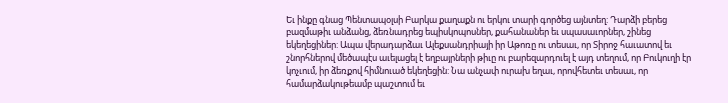Եւ ինքը գնաց Պենտապօլսի Բարկա քաղաքն ու երկու տարի գործեց այնտեղ: Դարձի բերեց բազմաթիւ անձանց, ձեռնադրեց եպիսկոպոսներ, քահանաներ եւ սպասաւորներ, շինեց եկեղեցիներ: Ապա վերադարձաւ Ալեքսանդրիայի իր Աթոռը ու տեսաւ, որ Տիրոջ հաւատով եւ շնորհներով մեծապէս աւելացել է եղբայրների թիւը ու բարեզարդուել է այդ տեղում, որ Բուկուղի էր կոչւում, իր ձեռքով հիմնուած եկեղեցին: Նա անչափ ուրախ եղաւ, որովհետեւ տեսաւ, որ համարձակութեամբ պաշտում եւ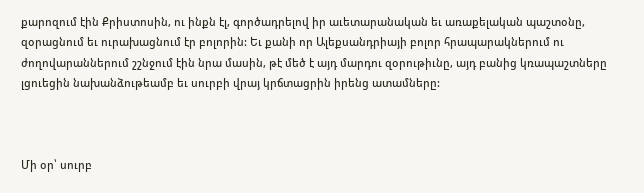քարոզում էին Քրիստոսին, ու ինքն էլ, գործադրելով իր աւետարանական եւ առաքելական պաշտօնը, զօրացնում եւ ուրախացնում էր բոլորին: Եւ քանի որ Ալեքսանդրիայի բոլոր հրապարակներում ու ժողովարաններում շշնջում էին նրա մասին, թէ մեծ է այդ մարդու զօրութիւնը, այդ բանից կռապաշտները լցուեցին նախանձութեամբ եւ սուրբի վրայ կրճտացրին իրենց ատամները:



Մի օր՝ սուրբ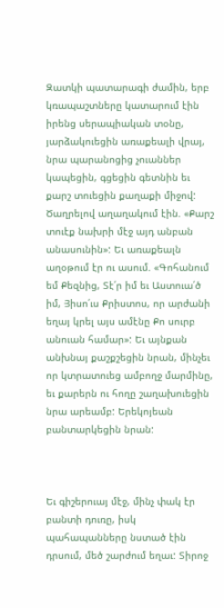Զատկի պատարագի ժամին, երբ կռապաշտները կատարում էին իրենց սերապիական տօնը, յարձակուեցին առաքեալի վրայ, նրա պարանոցից չուաններ կապեցին, գցեցին գետնին եւ քարշ տուեցին քաղաքի միջով: Ծաղրելով աղաղակում էին. «Քարշ տուէք նախրի մէջ այդ անբան անասունին»: Եւ առաքեալն աղօթում էր ու ասում. «Գոհանում եմ Քեզնից, Տէ՛ր իմ եւ Աստուա՛ծ իմ, Յիսո՛ւս Քրիստոս, որ արժանի եղայ կրել այս ամէնը Քո սուրբ անուան համար»: Եւ այնքան անխնայ քաշքշեցին նրան, մինչեւ որ կտրատուեց ամբողջ մարմինը, եւ քարերն ու հողը շաղախուեցին նրա արեամբ: Երեկոյեան բանտարկեցին նրան:



Եւ գիշերուայ մէջ, մինչ փակ էր բանտի դուռը, իսկ պահապանները նստած էին դրսում, մեծ շարժում եղաւ: Տիրոջ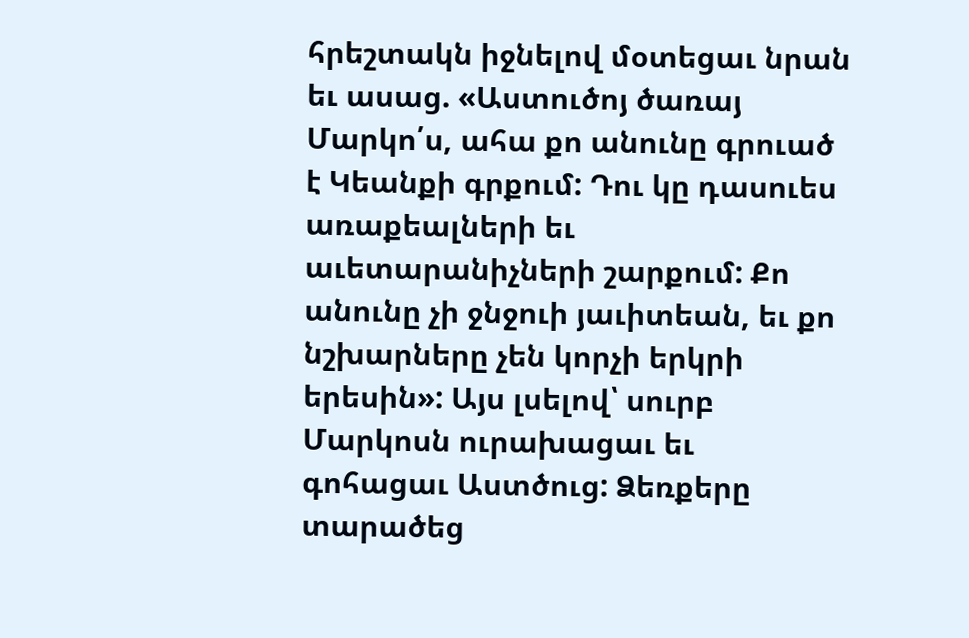հրեշտակն իջնելով մօտեցաւ նրան եւ ասաց. «Աստուծոյ ծառայ Մարկո՛ս, ահա քո անունը գրուած է Կեանքի գրքում: Դու կը դասուես առաքեալների եւ աւետարանիչների շարքում: Քո անունը չի ջնջուի յաւիտեան, եւ քո նշխարները չեն կորչի երկրի երեսին»: Այս լսելով՝ սուրբ Մարկոսն ուրախացաւ եւ գոհացաւ Աստծուց: Ձեռքերը տարածեց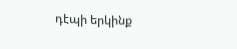դէպի երկինք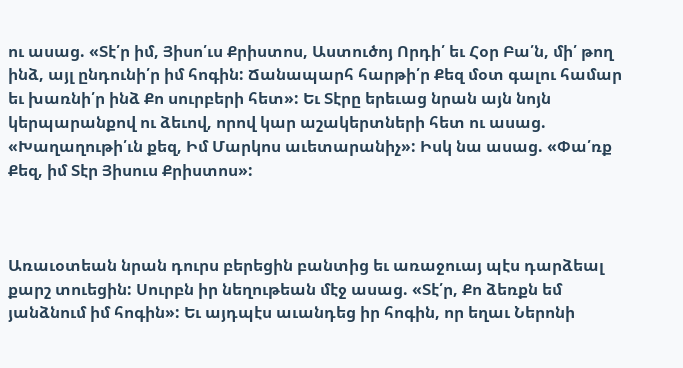ու ասաց. «Տէ՛ր իմ, Յիսո՛ւս Քրիստոս, Աստուծոյ Որդի՛ եւ Հօր Բա՛ն, մի՛ թող ինձ, այլ ընդունի՛ր իմ հոգին: Ճանապարհ հարթի՛ր Քեզ մօտ գալու համար եւ խառնի՛ր ինձ Քո սուրբերի հետ»: Եւ Տէրը երեւաց նրան այն նոյն կերպարանքով ու ձեւով, որով կար աշակերտների հետ ու ասաց. «Խաղաղութի՛ւն քեզ, Իմ Մարկոս աւետարանիչ»: Իսկ նա ասաց. «Փա՛ռք Քեզ, իմ Տէր Յիսուս Քրիստոս»:



Առաւօտեան նրան դուրս բերեցին բանտից եւ առաջուայ պէս դարձեալ քարշ տուեցին: Սուրբն իր նեղութեան մէջ ասաց. «Տէ՛ր, Քո ձեռքն եմ յանձնում իմ հոգին»: Եւ այդպէս աւանդեց իր հոգին, որ եղաւ Ներոնի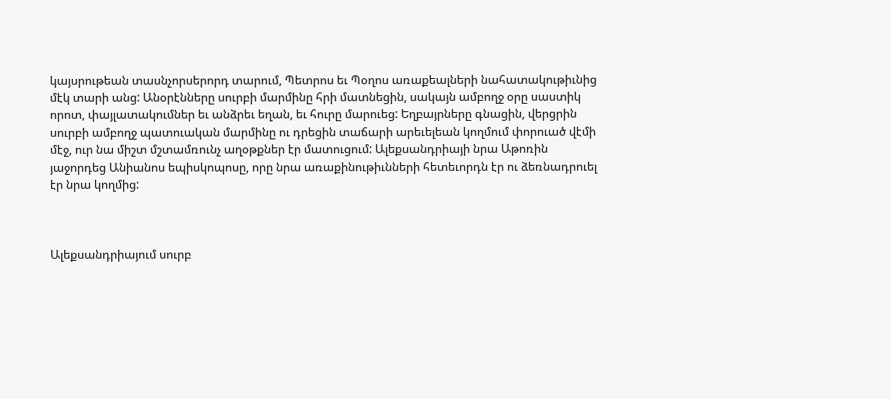կայսրութեան տասնչորսերորդ տարում, Պետրոս եւ Պօղոս առաքեալների նահատակութիւնից մէկ տարի անց: Անօրէնները սուրբի մարմինը հրի մատնեցին, սակայն ամբողջ օրը սաստիկ որոտ, փայլատակումներ եւ անձրեւ եղան, եւ հուրը մարուեց: Եղբայրները գնացին, վերցրին սուրբի ամբողջ պատուական մարմինը ու դրեցին տաճարի արեւելեան կողմում փորուած վէմի մէջ, ուր նա միշտ մշտամռունչ աղօթքներ էր մատուցում: Ալեքսանդրիայի նրա Աթոռին յաջորդեց Անիանոս եպիսկոպոսը, որը նրա առաքինութիւնների հետեւորդն էր ու ձեռնադրուել էր նրա կողմից:



Ալեքսանդրիայում սուրբ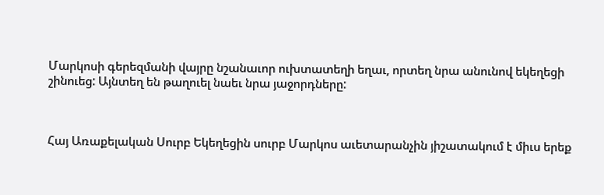Մարկոսի գերեզմանի վայրը նշանաւոր ուխտատեղի եղաւ, որտեղ նրա անունով եկեղեցի շինուեց: Այնտեղ են թաղուել նաեւ նրա յաջորդները:



Հայ Առաքելական Սուրբ Եկեղեցին սուրբ Մարկոս աւետարանչին յիշատակում է միւս երեք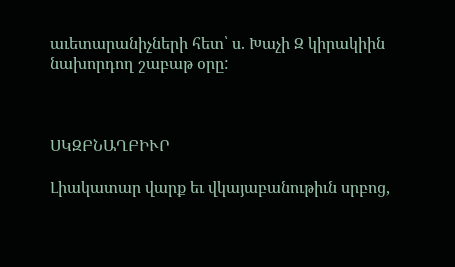աւետարանիչների հետ՝ ս. Խաչի Զ կիրակիին նախորդող շաբաթ օրը:



ՍԿԶԲՆԱՂԲԻՒՐ

Լիակատար վարք եւ վկայաբանութիւն սրբոց,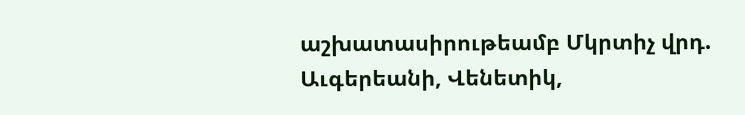աշխատասիրութեամբ Մկրտիչ վրդ. Աւգերեանի, Վենետիկ,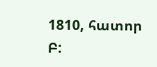1810, հատոր Բ: